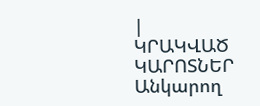|
ԿՐԱԿՎԱԾ ԿԱՐՈՏՆԵՐ
Անկարող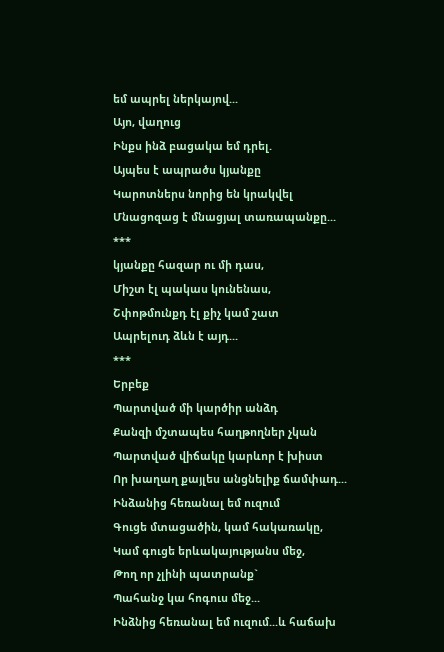եմ ապրել ներկայով...
Այո, վաղուց
Ինքս ինձ բացակա եմ դրել.
Այպես է ապրածս կյանքը
Կարոտներս նորից են կրակվել
Մնացոզաց է մնացյալ տառապանքը...
***
կյանքը հազար ու մի դաս,
Միշտ էլ պակաս կունենաս,
Շփոթմունքդ էլ քիչ կամ շատ
Ապրելուդ ձևն է այդ...
***
Երբեք
Պարտված մի կարծիր անձդ
Քանզի մշտապես հաղթողներ չկան
Պարտված վիճակը կարևոր է խիստ
Որ խաղաղ քայլես անցնելիք ճամփադ...
Ինձանից հեռանալ եմ ուզում
Գուցե մտացածին, կամ հակառակը,
Կամ գուցե երևակայությանս մեջ,
Թող որ չլինի պատրանք`
Պահանջ կա հոգուս մեջ...
Ինձնից հեռանալ եմ ուզում...և հաճախ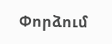Փորձում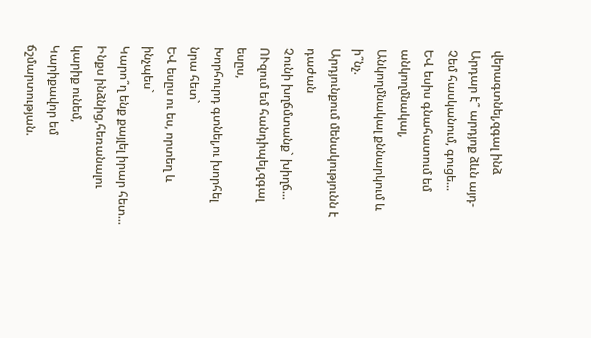վերագտնել,զգալ ինձ
Արդար է՞ արդյոք ձևն այդ- Չեմ հասկանում, գուցե...
ԵՎ եսիս գնահատում եմ անկողմնակալ,
Անկողմնակալ քննարկում և ի՞նչ.
Արդյունքում մենակությունն է դաժան
Չունի խղճմտանք` խիղճ...
ՈՒզում եմ հանդիպել,զգալ եսըս,
Խորհուրդ գտնել,ու խորհել նրա հետ`
ԵՎ եսըս ու ես, որտեղ և ինչպես`
Կարո՞ղ ենք քայլել իրար հետ...
Ինքս ինձնից,հեռանալու կարիք ունեմ,
Կարիքավոր եմ ճշմարտության.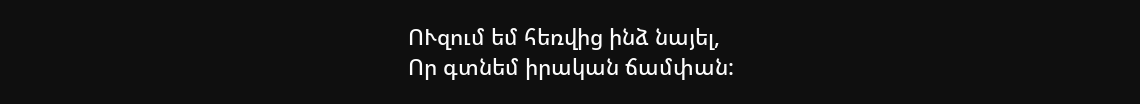ՈՒզում եմ հեռվից ինձ նայել,
Որ գտնեմ իրական ճամփան: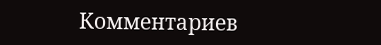Комментариев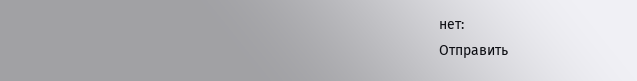нет:
Отправить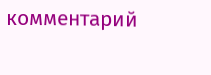комментарий